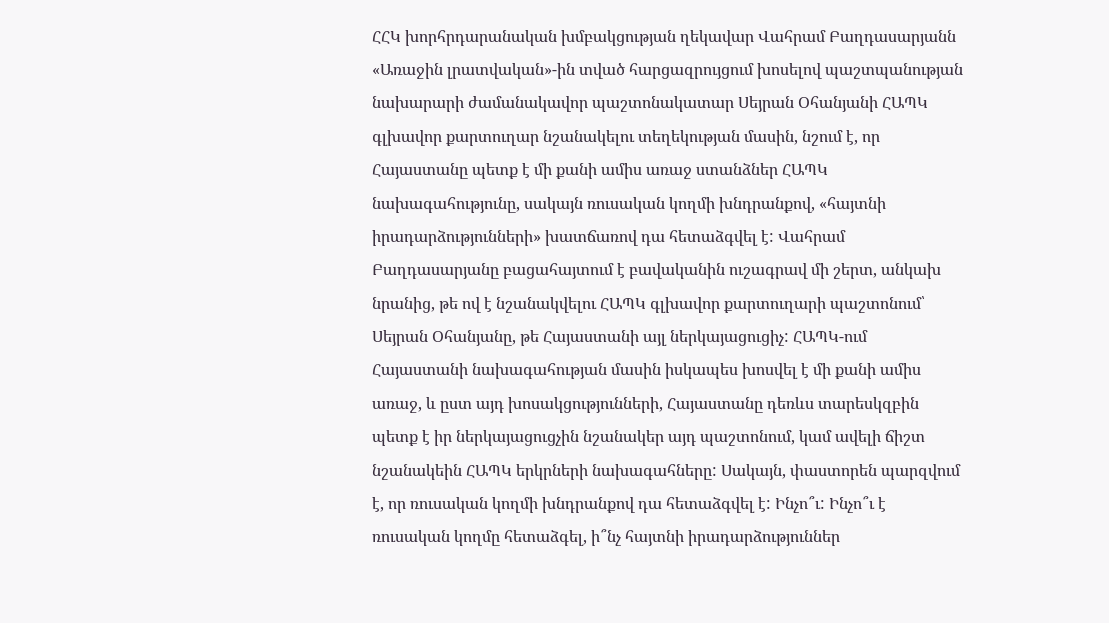ՀՀԿ խորհրդարանական խմբակցության ղեկավար Վահրամ Բաղդասարյանն «Առաջին լրատվական»-ին տված հարցազրույցում խոսելով պաշտպանության նախարարի ժամանակավոր պաշտոնակատար Սեյրան Օհանյանի ՀԱՊԿ գլխավոր քարտուղար նշանակելու տեղեկության մասին, նշում է, որ Հայաստանը պետք է մի քանի ամիս առաջ ստանձներ ՀԱՊԿ նախագահությունը, սակայն ռուսական կողմի խնդրանքով, «հայտնի իրադարձությունների» խատճառով դա հետաձգվել է: Վահրամ Բաղդասարյանը բացահայտում է բավականին ուշագրավ մի շերտ, անկախ նրանից, թե ով է նշանակվելու ՀԱՊԿ գլխավոր քարտուղարի պաշտոնում՝ Սեյրան Օհանյանը, թե Հայաստանի այլ ներկայացուցիչ: ՀԱՊԿ-ում Հայաստանի նախագահության մասին իսկապես խոսվել է մի քանի ամիս առաջ, և ըստ այդ խոսակցությունների, Հայաստանը դեռևս տարեսկզբին պետք է իր ներկայացուցչին նշանակեր այդ պաշտոնում, կամ ավելի ճիշտ նշանակեին ՀԱՊԿ երկրների նախագահները: Սակայն, փաստորեն պարզվում է, որ ռուսական կողմի խնդրանքով դա հետաձգվել է: Ինչո՞ւ: Ինչո՞ւ է ռուսական կողմը հետաձգել, ի՞նչ հայտնի իրադարձություններ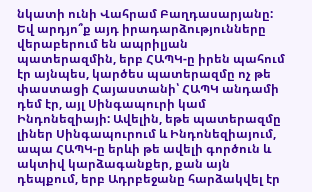նկատի ունի Վահրամ Բաղդասարյանը: Եվ արդյո՞ք այդ իրադարձությունները վերաբերում են ապրիլյան պատերազմին, երբ ՀԱՊԿ-ը իրեն պահում էր այնպես, կարծես պատերազմը ոչ թե փաստացի Հայաստանի՝ ՀԱՊԿ անդամի դեմ էր, այլ Սինգապուրի կամ Ինդոնեզիայի: Ավելին, եթե պատերազմը լիներ Սինգապուրում և Ինդոնեզիայում, ապա ՀԱՊԿ-ը երևի թե ավելի գործուն և ակտիվ կարձագանքեր, քան այն դեպքում, երբ Ադրբեջանը հարձակվել էր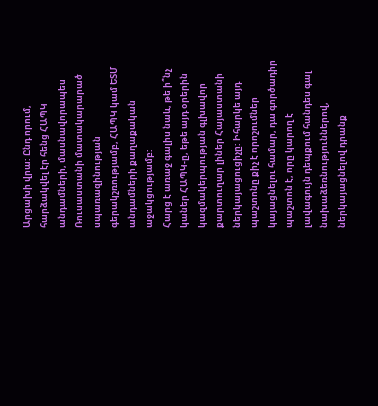Արցախի վրա: Ընդ որում, հարձակվել էր հենց ՀԱՊԿ անդամների, մասնավորապես Ռուսաստանի մատակարարած սպառազինության գերակշռությամբ, ՀԱՊԿ կամ ԵՏՄ անդամների քաղաքական աջակցությամբ:
Հարց է առաջ գալիս նաև, թե ի՞նչ կաներ ՀԱՊԿ-ը, եթե այդ օրերին կազմակերպության գլխավոր քարտուղար լիներ Հայաստանի ներկայացուցիչը: Իհարկե այդ պաշտոնը քիչ է որոշումներ կայացնելու համար, դա գործադիր պաշտոն է, որը կարող է լավագույն դեպքում հանդես գալ նախաձեռնություններով, ներկայացնելով դրանք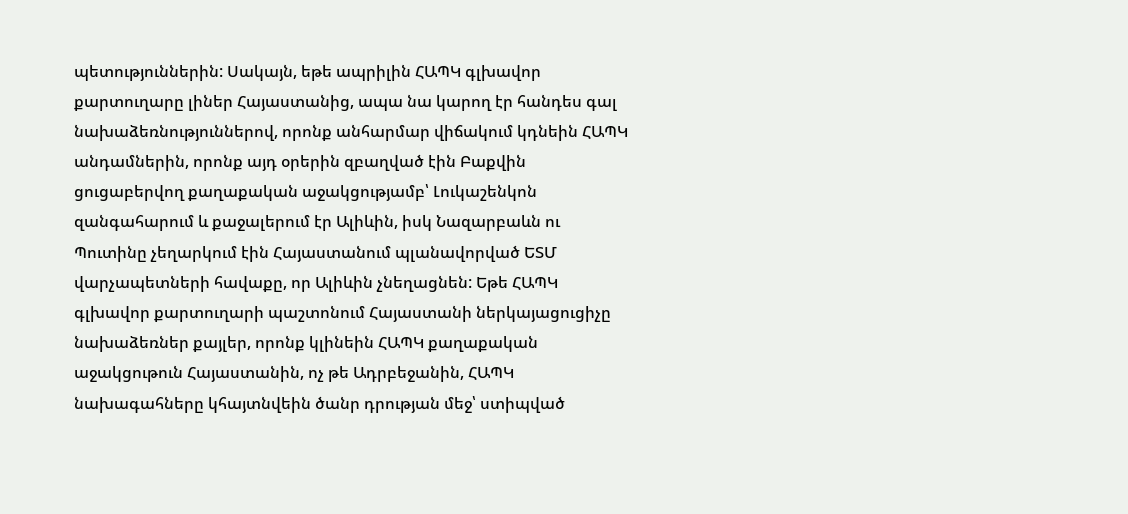պետություններին: Սակայն, եթե ապրիլին ՀԱՊԿ գլխավոր քարտուղարը լիներ Հայաստանից, ապա նա կարող էր հանդես գալ նախաձեռնություններով, որոնք անհարմար վիճակում կդնեին ՀԱՊԿ անդամներին, որոնք այդ օրերին զբաղված էին Բաքվին ցուցաբերվող քաղաքական աջակցությամբ՝ Լուկաշենկոն զանգահարում և քաջալերում էր Ալիևին, իսկ Նազարբաևն ու Պուտինը չեղարկում էին Հայաստանում պլանավորված ԵՏՄ վարչապետների հավաքը, որ Ալիևին չնեղացնեն: Եթե ՀԱՊԿ գլխավոր քարտուղարի պաշտոնում Հայաստանի ներկայացուցիչը նախաձեռներ քայլեր, որոնք կլինեին ՀԱՊԿ քաղաքական աջակցութուն Հայաստանին, ոչ թե Ադրբեջանին, ՀԱՊԿ նախագահները կհայտնվեին ծանր դրության մեջ՝ ստիպված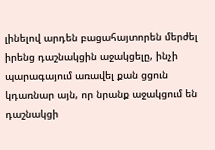լինելով արդեն բացահայտորեն մերժել իրենց դաշնակցին աջակցելը, ինչի պարագայում առավել քան ցցուն կդառնար այն, որ նրանք աջակցում են դաշնակցի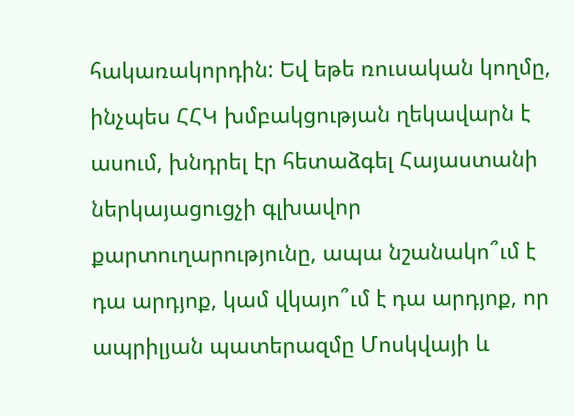հակառակորդին: Եվ եթե ռուսական կողմը, ինչպես ՀՀԿ խմբակցության ղեկավարն է ասում, խնդրել էր հետաձգել Հայաստանի ներկայացուցչի գլխավոր քարտուղարությունը, ապա նշանակո՞ւմ է դա արդյոք, կամ վկայո՞ւմ է դա արդյոք, որ ապրիլյան պատերազմը Մոսկվայի և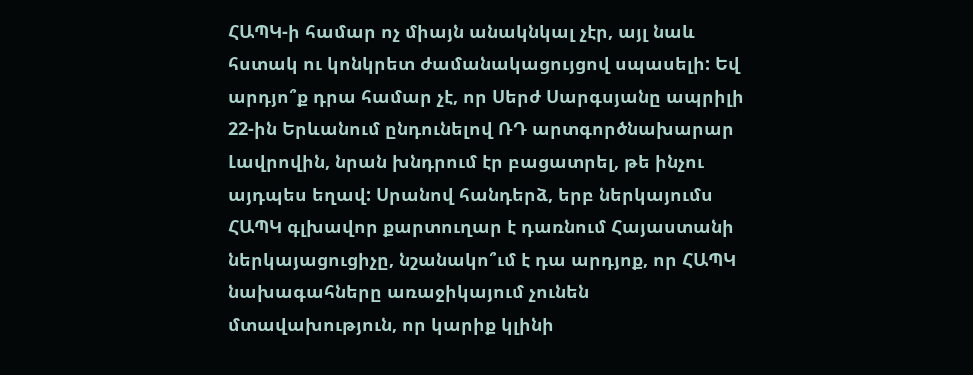ՀԱՊԿ-ի համար ոչ միայն անակնկալ չէր, այլ նաև հստակ ու կոնկրետ ժամանակացույցով սպասելի: Եվ արդյո՞ք դրա համար չէ, որ Սերժ Սարգսյանը ապրիլի 22-ին Երևանում ընդունելով ՌԴ արտգործնախարար Լավրովին, նրան խնդրում էր բացատրել, թե ինչու այդպես եղավ: Սրանով հանդերձ, երբ ներկայումս ՀԱՊԿ գլխավոր քարտուղար է դառնում Հայաստանի ներկայացուցիչը, նշանակո՞ւմ է դա արդյոք, որ ՀԱՊԿ նախագահները առաջիկայում չունեն մտավախություն, որ կարիք կլինի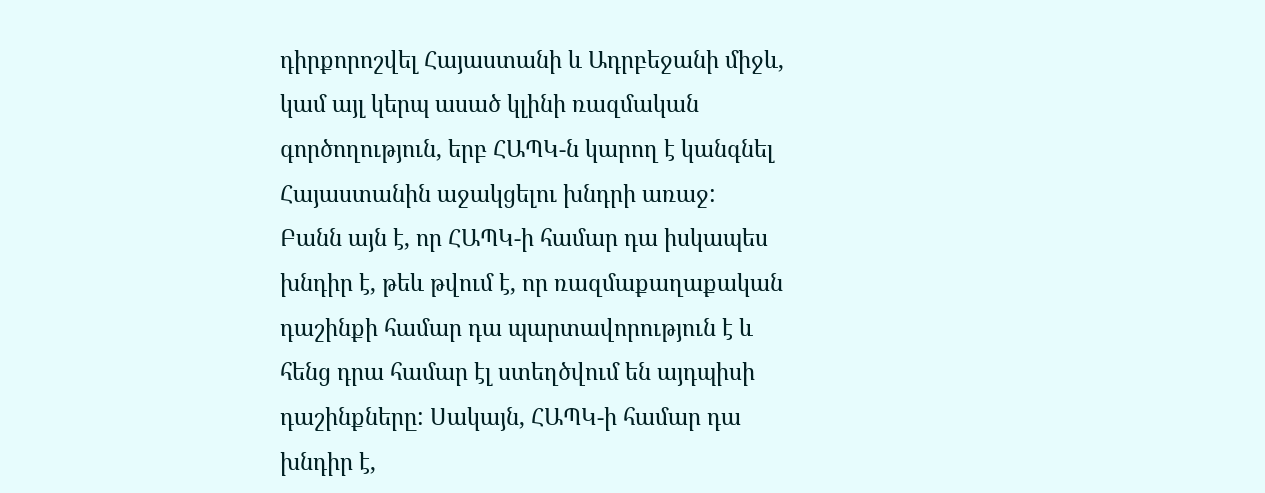դիրքորոշվել Հայաստանի և Ադրբեջանի միջև, կամ այլ կերպ ասած կլինի ռազմական գործողություն, երբ ՀԱՊԿ-ն կարող է կանգնել Հայաստանին աջակցելու խնդրի առաջ:
Բանն այն է, որ ՀԱՊԿ-ի համար դա իսկապես խնդիր է, թեև թվում է, որ ռազմաքաղաքական դաշինքի համար դա պարտավորություն է և հենց դրա համար էլ ստեղծվում են այդպիսի դաշինքները: Սակայն, ՀԱՊԿ-ի համար դա խնդիր է,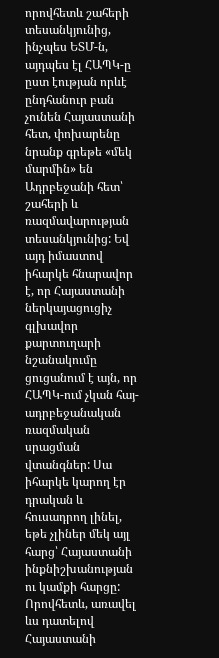որովհետև շահերի տեսանկյունից, ինչպես ԵՏՄ-ն, այդպես էլ ՀԱՊԿ-ը ըստ էության որևէ ընդհանուր բան չունեն Հայաստանի հետ, փոխարենը նրանք գրեթե «մեկ մարմին» են Ադրբեջանի հետ՝ շահերի և ռազմավարության տեսանկյունից: Եվ այդ իմաստով իհարկե հնարավոր է, որ Հայաստանի ներկայացուցիչ գլխավոր քարտուղարի նշանակումը ցուցանում է այն, որ ՀԱՊԿ-ում չկան հայ-ադրբեջանական ռազմական սրացման վտանգներ: Սա իհարկե կարող էր դրական և հուսադրող լինել, եթե չլիներ մեկ այլ հարց՝ Հայաստանի ինքնիշխանության ու կամքի հարցը: Որովհետև, առավել ևս դատելով Հայաստանի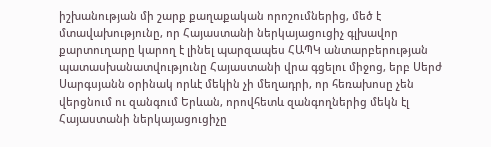իշխանության մի շարք քաղաքական որոշումներից, մեծ է մտավախությունը, որ Հայաստանի ներկայացուցիչ գլխավոր քարտուղարը կարող է լինել պարզապես ՀԱՊԿ անտարբերության պատասխանատվությունը Հայաստանի վրա գցելու միջոց, երբ Սերժ Սարգսյանն օրինակ որևէ մեկին չի մեղադրի, որ հեռախոսը չեն վերցնում ու զանգում Երևան, որովհետև զանգողներից մեկն էլ Հայաստանի ներկայացուցիչը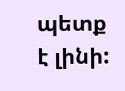պետք է լինի: